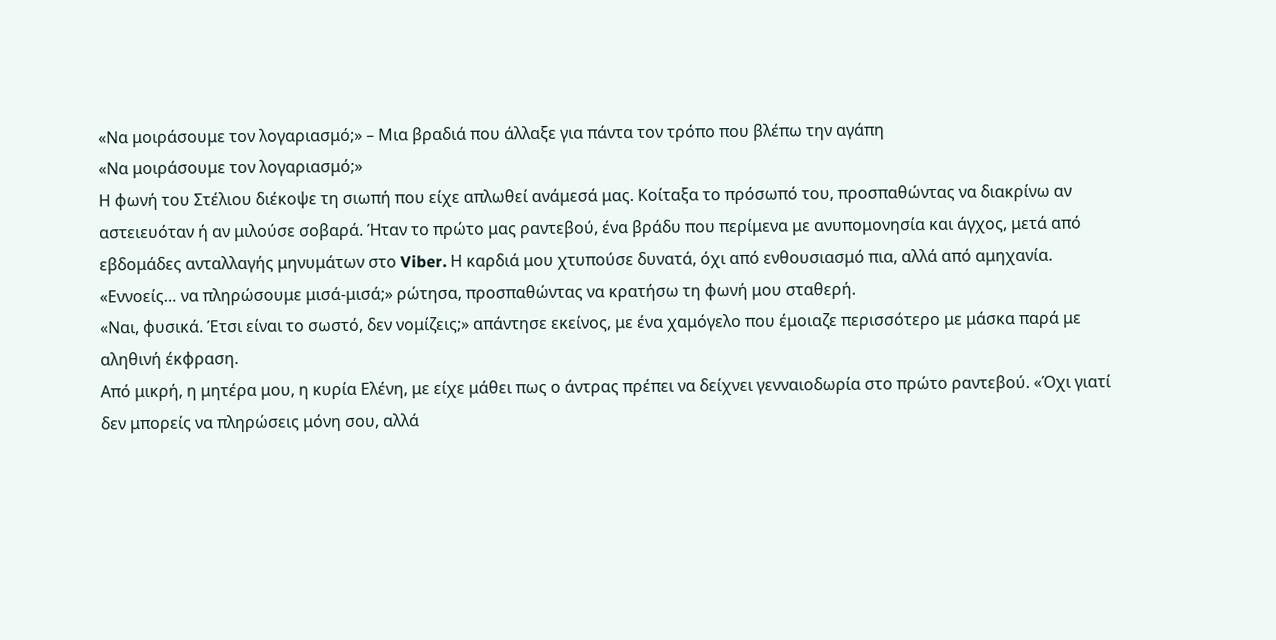«Να μοιράσουμε τον λογαριασμό;» – Μια βραδιά που άλλαξε για πάντα τον τρόπο που βλέπω την αγάπη
«Να μοιράσουμε τον λογαριασμό;»
Η φωνή του Στέλιου διέκοψε τη σιωπή που είχε απλωθεί ανάμεσά μας. Κοίταξα το πρόσωπό του, προσπαθώντας να διακρίνω αν αστειευόταν ή αν μιλούσε σοβαρά. Ήταν το πρώτο μας ραντεβού, ένα βράδυ που περίμενα με ανυπομονησία και άγχος, μετά από εβδομάδες ανταλλαγής μηνυμάτων στο Viber. Η καρδιά μου χτυπούσε δυνατά, όχι από ενθουσιασμό πια, αλλά από αμηχανία.
«Εννοείς… να πληρώσουμε μισά-μισά;» ρώτησα, προσπαθώντας να κρατήσω τη φωνή μου σταθερή.
«Ναι, φυσικά. Έτσι είναι το σωστό, δεν νομίζεις;» απάντησε εκείνος, με ένα χαμόγελο που έμοιαζε περισσότερο με μάσκα παρά με αληθινή έκφραση.
Από μικρή, η μητέρα μου, η κυρία Ελένη, με είχε μάθει πως ο άντρας πρέπει να δείχνει γενναιοδωρία στο πρώτο ραντεβού. «Όχι γιατί δεν μπορείς να πληρώσεις μόνη σου, αλλά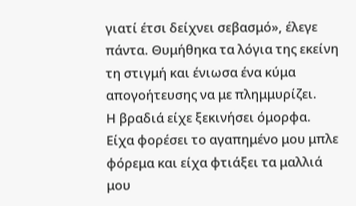γιατί έτσι δείχνει σεβασμό», έλεγε πάντα. Θυμήθηκα τα λόγια της εκείνη τη στιγμή και ένιωσα ένα κύμα απογοήτευσης να με πλημμυρίζει.
Η βραδιά είχε ξεκινήσει όμορφα. Είχα φορέσει το αγαπημένο μου μπλε φόρεμα και είχα φτιάξει τα μαλλιά μου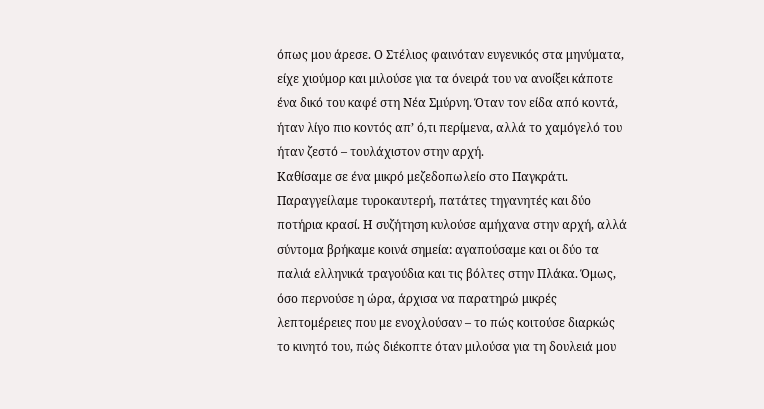όπως μου άρεσε. Ο Στέλιος φαινόταν ευγενικός στα μηνύματα, είχε χιούμορ και μιλούσε για τα όνειρά του να ανοίξει κάποτε ένα δικό του καφέ στη Νέα Σμύρνη. Όταν τον είδα από κοντά, ήταν λίγο πιο κοντός απ’ ό,τι περίμενα, αλλά το χαμόγελό του ήταν ζεστό – τουλάχιστον στην αρχή.
Καθίσαμε σε ένα μικρό μεζεδοπωλείο στο Παγκράτι. Παραγγείλαμε τυροκαυτερή, πατάτες τηγανητές και δύο ποτήρια κρασί. Η συζήτηση κυλούσε αμήχανα στην αρχή, αλλά σύντομα βρήκαμε κοινά σημεία: αγαπούσαμε και οι δύο τα παλιά ελληνικά τραγούδια και τις βόλτες στην Πλάκα. Όμως, όσο περνούσε η ώρα, άρχισα να παρατηρώ μικρές λεπτομέρειες που με ενοχλούσαν – το πώς κοιτούσε διαρκώς το κινητό του, πώς διέκοπτε όταν μιλούσα για τη δουλειά μου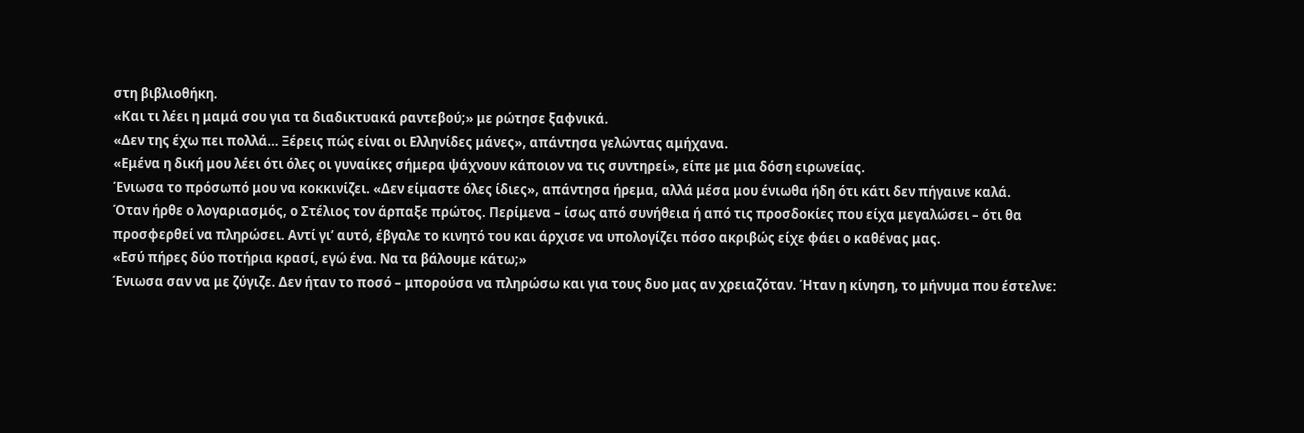στη βιβλιοθήκη.
«Και τι λέει η μαμά σου για τα διαδικτυακά ραντεβού;» με ρώτησε ξαφνικά.
«Δεν της έχω πει πολλά… Ξέρεις πώς είναι οι Ελληνίδες μάνες», απάντησα γελώντας αμήχανα.
«Εμένα η δική μου λέει ότι όλες οι γυναίκες σήμερα ψάχνουν κάποιον να τις συντηρεί», είπε με μια δόση ειρωνείας.
Ένιωσα το πρόσωπό μου να κοκκινίζει. «Δεν είμαστε όλες ίδιες», απάντησα ήρεμα, αλλά μέσα μου ένιωθα ήδη ότι κάτι δεν πήγαινε καλά.
Όταν ήρθε ο λογαριασμός, ο Στέλιος τον άρπαξε πρώτος. Περίμενα – ίσως από συνήθεια ή από τις προσδοκίες που είχα μεγαλώσει – ότι θα προσφερθεί να πληρώσει. Αντί γι’ αυτό, έβγαλε το κινητό του και άρχισε να υπολογίζει πόσο ακριβώς είχε φάει ο καθένας μας.
«Εσύ πήρες δύο ποτήρια κρασί, εγώ ένα. Να τα βάλουμε κάτω;»
Ένιωσα σαν να με ζύγιζε. Δεν ήταν το ποσό – μπορούσα να πληρώσω και για τους δυο μας αν χρειαζόταν. Ήταν η κίνηση, το μήνυμα που έστελνε: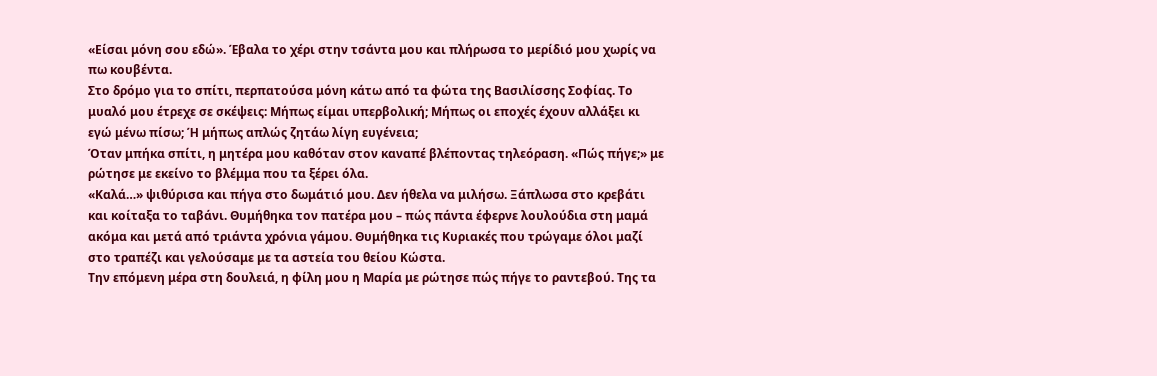«Είσαι μόνη σου εδώ». Έβαλα το χέρι στην τσάντα μου και πλήρωσα το μερίδιό μου χωρίς να πω κουβέντα.
Στο δρόμο για το σπίτι, περπατούσα μόνη κάτω από τα φώτα της Βασιλίσσης Σοφίας. Το μυαλό μου έτρεχε σε σκέψεις: Μήπως είμαι υπερβολική; Μήπως οι εποχές έχουν αλλάξει κι εγώ μένω πίσω; Ή μήπως απλώς ζητάω λίγη ευγένεια;
Όταν μπήκα σπίτι, η μητέρα μου καθόταν στον καναπέ βλέποντας τηλεόραση. «Πώς πήγε;» με ρώτησε με εκείνο το βλέμμα που τα ξέρει όλα.
«Καλά…» ψιθύρισα και πήγα στο δωμάτιό μου. Δεν ήθελα να μιλήσω. Ξάπλωσα στο κρεβάτι και κοίταξα το ταβάνι. Θυμήθηκα τον πατέρα μου – πώς πάντα έφερνε λουλούδια στη μαμά ακόμα και μετά από τριάντα χρόνια γάμου. Θυμήθηκα τις Κυριακές που τρώγαμε όλοι μαζί στο τραπέζι και γελούσαμε με τα αστεία του θείου Κώστα.
Την επόμενη μέρα στη δουλειά, η φίλη μου η Μαρία με ρώτησε πώς πήγε το ραντεβού. Της τα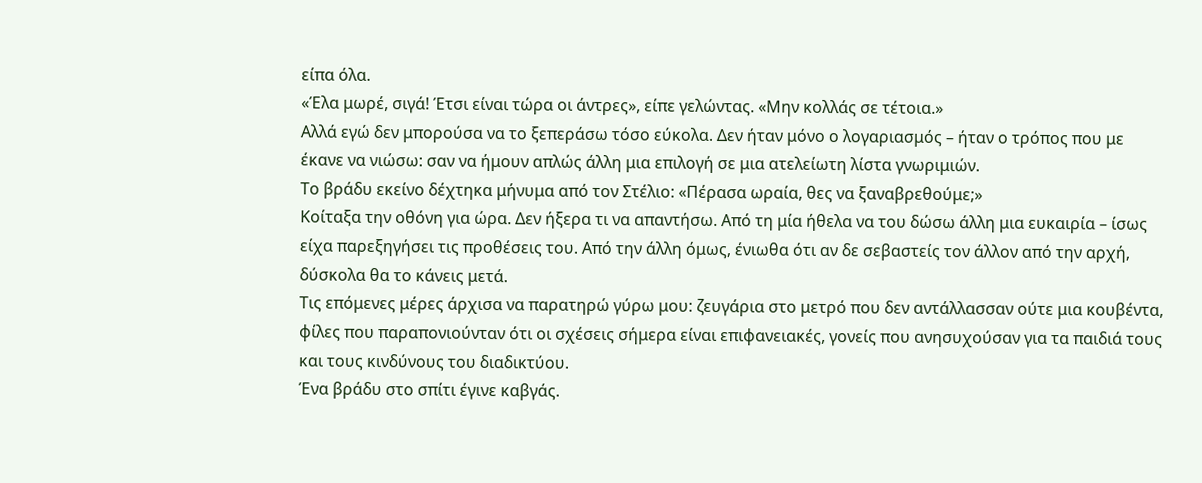είπα όλα.
«Έλα μωρέ, σιγά! Έτσι είναι τώρα οι άντρες», είπε γελώντας. «Μην κολλάς σε τέτοια.»
Αλλά εγώ δεν μπορούσα να το ξεπεράσω τόσο εύκολα. Δεν ήταν μόνο ο λογαριασμός – ήταν ο τρόπος που με έκανε να νιώσω: σαν να ήμουν απλώς άλλη μια επιλογή σε μια ατελείωτη λίστα γνωριμιών.
Το βράδυ εκείνο δέχτηκα μήνυμα από τον Στέλιο: «Πέρασα ωραία, θες να ξαναβρεθούμε;»
Κοίταξα την οθόνη για ώρα. Δεν ήξερα τι να απαντήσω. Από τη μία ήθελα να του δώσω άλλη μια ευκαιρία – ίσως είχα παρεξηγήσει τις προθέσεις του. Από την άλλη όμως, ένιωθα ότι αν δε σεβαστείς τον άλλον από την αρχή, δύσκολα θα το κάνεις μετά.
Τις επόμενες μέρες άρχισα να παρατηρώ γύρω μου: ζευγάρια στο μετρό που δεν αντάλλασσαν ούτε μια κουβέντα, φίλες που παραπονιούνταν ότι οι σχέσεις σήμερα είναι επιφανειακές, γονείς που ανησυχούσαν για τα παιδιά τους και τους κινδύνους του διαδικτύου.
Ένα βράδυ στο σπίτι έγινε καβγάς.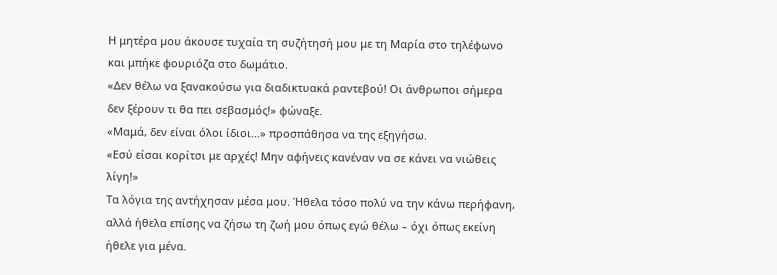Η μητέρα μου άκουσε τυχαία τη συζήτησή μου με τη Μαρία στο τηλέφωνο και μπήκε φουριόζα στο δωμάτιο.
«Δεν θέλω να ξανακούσω για διαδικτυακά ραντεβού! Οι άνθρωποι σήμερα δεν ξέρουν τι θα πει σεβασμός!» φώναξε.
«Μαμά, δεν είναι όλοι ίδιοι…» προσπάθησα να της εξηγήσω.
«Εσύ είσαι κορίτσι με αρχές! Μην αφήνεις κανέναν να σε κάνει να νιώθεις λίγη!»
Τα λόγια της αντήχησαν μέσα μου. Ήθελα τόσο πολύ να την κάνω περήφανη, αλλά ήθελα επίσης να ζήσω τη ζωή μου όπως εγώ θέλω – όχι όπως εκείνη ήθελε για μένα.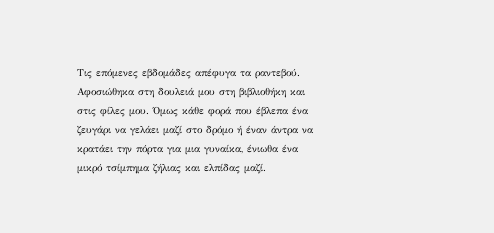Τις επόμενες εβδομάδες απέφυγα τα ραντεβού. Αφοσιώθηκα στη δουλειά μου στη βιβλιοθήκη και στις φίλες μου. Όμως κάθε φορά που έβλεπα ένα ζευγάρι να γελάει μαζί στο δρόμο ή έναν άντρα να κρατάει την πόρτα για μια γυναίκα, ένιωθα ένα μικρό τσίμπημα ζήλιας και ελπίδας μαζί.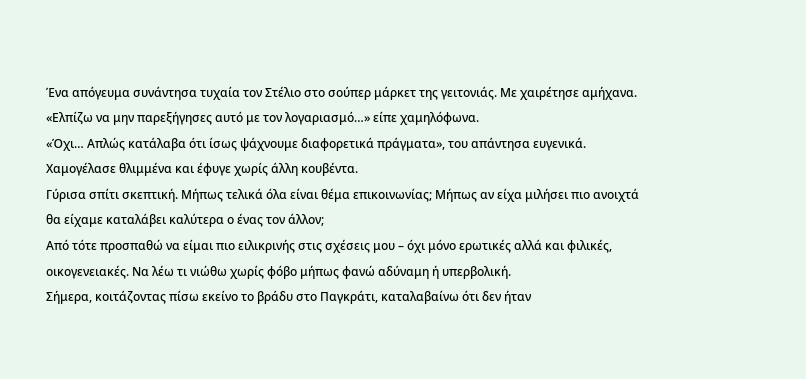Ένα απόγευμα συνάντησα τυχαία τον Στέλιο στο σούπερ μάρκετ της γειτονιάς. Με χαιρέτησε αμήχανα.
«Ελπίζω να μην παρεξήγησες αυτό με τον λογαριασμό…» είπε χαμηλόφωνα.
«Όχι… Απλώς κατάλαβα ότι ίσως ψάχνουμε διαφορετικά πράγματα», του απάντησα ευγενικά.
Χαμογέλασε θλιμμένα και έφυγε χωρίς άλλη κουβέντα.
Γύρισα σπίτι σκεπτική. Μήπως τελικά όλα είναι θέμα επικοινωνίας; Μήπως αν είχα μιλήσει πιο ανοιχτά θα είχαμε καταλάβει καλύτερα ο ένας τον άλλον;
Από τότε προσπαθώ να είμαι πιο ειλικρινής στις σχέσεις μου – όχι μόνο ερωτικές αλλά και φιλικές, οικογενειακές. Να λέω τι νιώθω χωρίς φόβο μήπως φανώ αδύναμη ή υπερβολική.
Σήμερα, κοιτάζοντας πίσω εκείνο το βράδυ στο Παγκράτι, καταλαβαίνω ότι δεν ήταν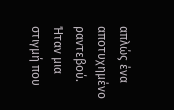απλώς ένα αποτυχημένο ραντεβού. Ήταν μια στιγμή που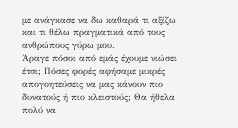με ανάγκασε να δω καθαρά τι αξίζω και τι θέλω πραγματικά από τους ανθρώπους γύρω μου.
Άραγε πόσοι από εμάς έχουμε νιώσει έτσι; Πόσες φορές αφήσαμε μικρές απογοητεύσεις να μας κάνουν πιο δυνατούς ή πιο κλειστούς; Θα ήθελα πολύ να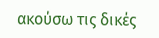ακούσω τις δικές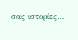σας ιστορίες…